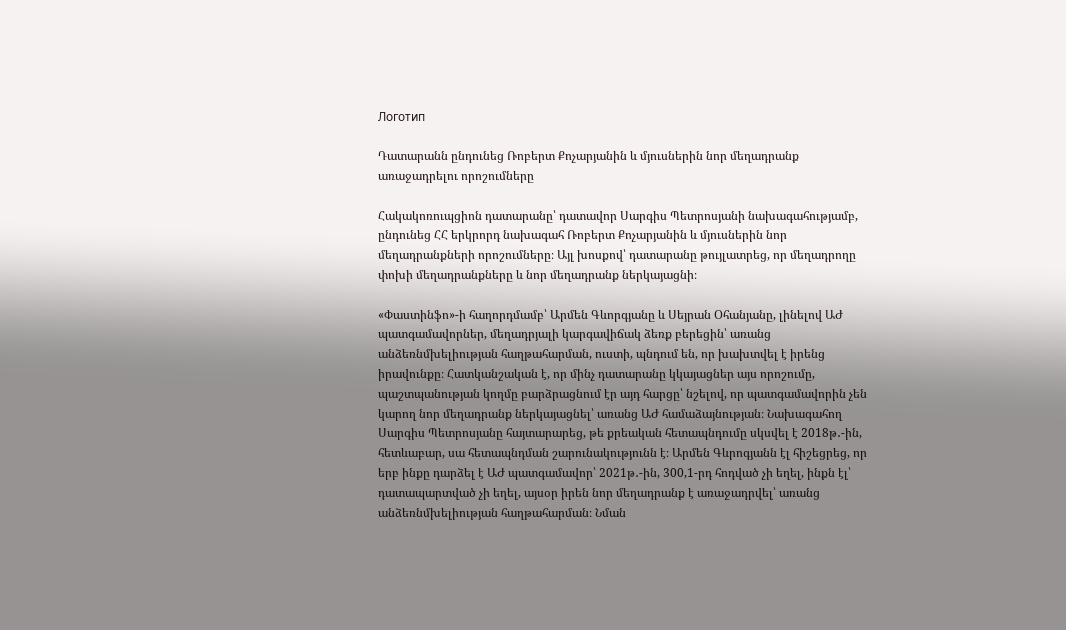Логотип

Դատարանն ընդունեց Ռոբերտ Քոչարյանին և մյուսներին նոր մեղադրանք առաջադրելու որոշումները

Հակակոռուպցիոն դատարանը՝ դատավոր Սարգիս Պետրոսյանի նախագահությամբ, ընդունեց ՀՀ երկրորդ նախագահ Ռոբերտ Քոչարյանին և մյուսներին նոր մեղադրանքների որոշումները։ Այլ խոսքով՝ դատարանը թույլատրեց, որ մեղադրողը փոխի մեղադրանքները և նոր մեղադրանք ներկայացնի։

«Փաստինֆո»-ի հաղորդմամբ՝ Արմեն Գևորգյանը և Սեյրան Օհանյանը, լինելով ԱԺ պատգամավորներ, մեղադրյալի կարգավիճակ ձեռք բերեցին՝ առանց անձեռնմխելիության հաղթահարման, ուստի, պնդում են, որ խախտվել է իրենց իրավունքը։ Հատկանշական է, որ մինչ դատարանը կկայացներ այս որոշումը, պաշտպանության կողմը բարձրացնում էր այդ հարցը՝ նշելով, որ պատգամավորին չեն կարող նոր մեղադրանք ներկայացնել՝ առանց ԱԺ համաձայնության։ Նախագահող Սարգիս Պետրոսյանը հայտարարեց, թե քրեական հետապնդումը սկսվել է 2018թ․-ին, հետևաբար, սա հետապնդման շարունակությունն է։ Արմեն Գևրոգյանն էլ հիշեցրեց, որ երբ ինքը դարձել է ԱԺ պատգամավոր՝ 2021թ․-ին, 300,1-րդ հոդված չի եղել, ինքն էլ՝ դատապարտված չի եղել, այսօր իրեն նոր մեղադրանք է առաջադրվել՝ առանց անձեռնմխելիության հաղթահարման։ Նման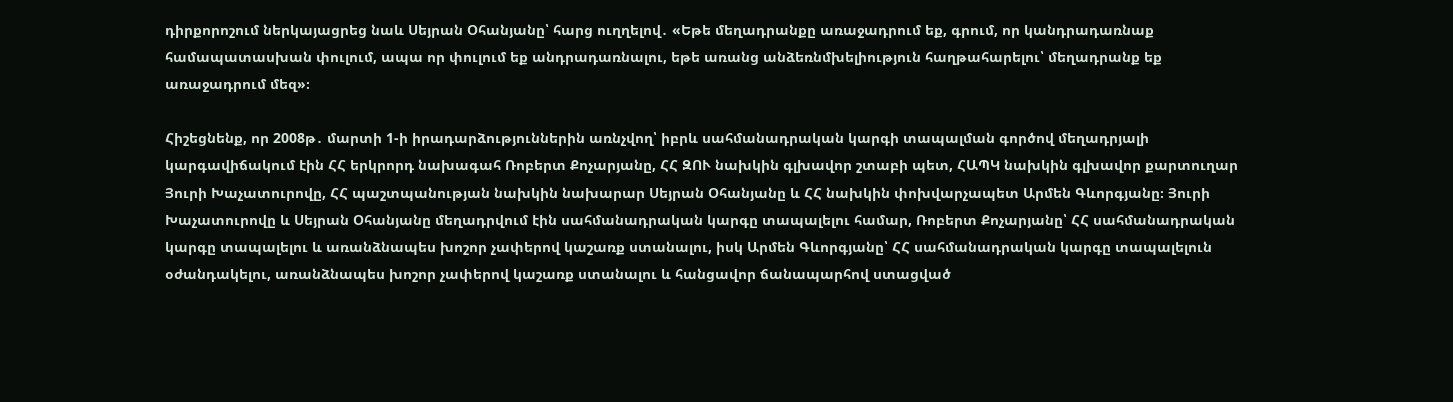դիրքորոշում ներկայացրեց նաև Սեյրան Օհանյանը՝ հարց ուղղելով․ «Եթե մեղադրանքը առաջադրում եք, գրում, որ կանդրադառնաք համապատասխան փուլում, ապա որ փուլում եք անդրադառնալու, եթե առանց անձեռնմխելիություն հաղթահարելու՝ մեղադրանք եք առաջադրում մեզ»։

Հիշեցնենք, որ 2008թ․ մարտի 1-ի իրադարձություններին առնչվող՝ իբրև սահմանադրական կարգի տապալման գործով մեղադրյալի կարգավիճակում էին ՀՀ երկրորդ նախագահ Ռոբերտ Քոչարյանը, ՀՀ ԶՈՒ նախկին գլխավոր շտաբի պետ, ՀԱՊԿ նախկին գլխավոր քարտուղար Յուրի Խաչատուրովը, ՀՀ պաշտպանության նախկին նախարար Սեյրան Օհանյանը և ՀՀ նախկին փոխվարչապետ Արմեն Գևորգյանը։ Յուրի Խաչատուրովը և Սեյրան Օհանյանը մեղադրվում էին սահմանադրական կարգը տապալելու համար, Ռոբերտ Քոչարյանը՝ ՀՀ սահմանադրական կարգը տապալելու և առանձնապես խոշոր չափերով կաշառք ստանալու, իսկ Արմեն Գևորգյանը՝ ՀՀ սահմանադրական կարգը տապալելուն օժանդակելու, առանձնապես խոշոր չափերով կաշառք ստանալու և հանցավոր ճանապարհով ստացված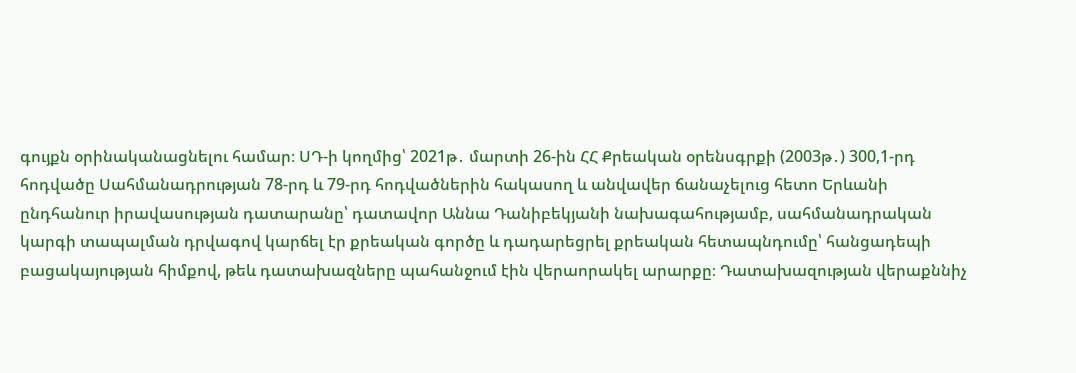գույքն օրինականացնելու համար։ ՍԴ-ի կողմից՝ 2021թ․ մարտի 26-ին ՀՀ Քրեական օրենսգրքի (2003թ․) 300,1-րդ հոդվածը Սահմանադրության 78-րդ և 79-րդ հոդվածներին հակասող և անվավեր ճանաչելուց հետո Երևանի ընդհանուր իրավասության դատարանը՝ դատավոր Աննա Դանիբեկյանի նախագահությամբ, սահմանադրական կարգի տապալման դրվագով կարճել էր քրեական գործը և դադարեցրել քրեական հետապնդումը՝ հանցադեպի բացակայության հիմքով, թեև դատախազները պահանջում էին վերաորակել արարքը։ Դատախազության վերաքննիչ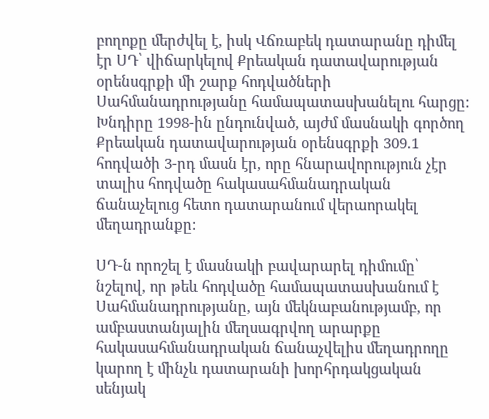բողոքը մերժվել է, իսկ Վճռաբեկ դատարանը դիմել էր ՍԴ՝ վիճարկելով Քրեական դատավարության օրենսգրքի մի շարք հոդվածների Սահմանադրությանը համապատասխանելու հարցը: Խնդիրը 1998-ին ընդունված, այժմ մասնակի գործող Քրեական դատավարության օրենսգրքի 309.1 հոդվածի 3-րդ մասն էր, որը հնարավորություն չէր տալիս հոդվածը հակասահմանադրական ճանաչելուց հետո դատարանում վերաորակել մեղադրանքը:

ՍԴ-ն որոշել է մասնակի բավարարել դիմումը՝ նշելով, որ թեև հոդվածը համապատասխանում է Սահմանադրությանը, այն մեկնաբանությամբ, որ ամբաստանյալին մեղսագրվող արարքը հակասահմանադրական ճանաչվելիս մեղադրողը կարող է մինչև դատարանի խորհրդակցական սենյակ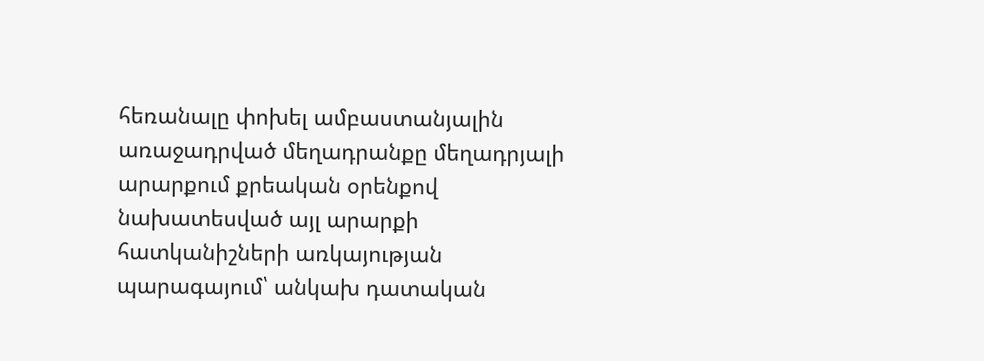հեռանալը փոխել ամբաստանյալին առաջադրված մեղադրանքը մեղադրյալի արարքում քրեական օրենքով նախատեսված այլ արարքի հատկանիշների առկայության պարագայում՝ անկախ դատական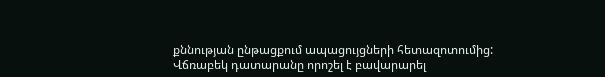քննության ընթացքում ապացույցների հետազոտումից: Վճռաբեկ դատարանը որոշել է բավարարել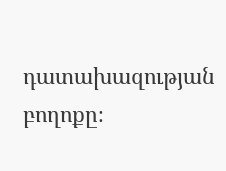դատախազության բողոքը։